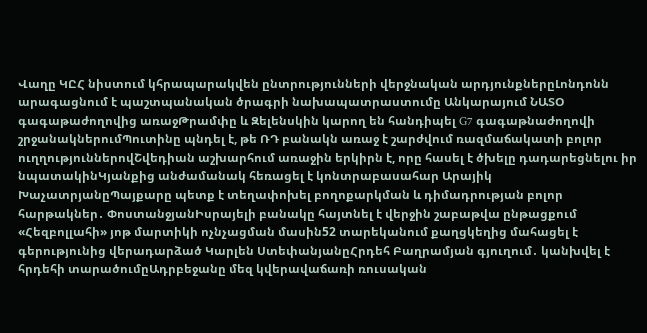Վաղը ԿԸՀ նիստում կհրապարակվեն ընտրությունների վերջնական արդյունքներըԼոնդոնն արագացնում է պաշտպանական ծրագրի նախապատրաստումը Անկարայում ՆԱՏՕ գագաթաժողովից առաջԹրամփը և Զելենսկին կարող են հանդիպել G7 գագաթնաժողովի շրջանակներումՊուտինը պնդել է, թե ՌԴ բանակն առաջ է շարժվում ռազմաճակատի բոլոր ուղղություններովՇվեդիան աշխարհում առաջին երկիրն է, որը հասել է ծխելը դադարեցնելու իր նպատակինԿյանքից անժամանակ հեռացել է կոնտրաբասահար Արայիկ ԽաչատրյանըՊայքարը պետք է տեղափոխել բողոքարկման և դիմադրության բոլոր հարթակներ․ ՓոստանջյանԻսրայելի բանակը հայտնել է վերջին շաբաթվա ընթացքում «Հեզբոլլահի» յոթ մարտիկի ոչնչացման մասին52 տարեկանում քաղցկեղից մահացել է գերությունից վերադարձած Կարլեն ՍտեփանյանըՀրդեհ Բաղրամյան գյուղում․ կանխվել է հրդեհի տարածումըԱդրբեջանը մեզ կվերավաճառի ռուսական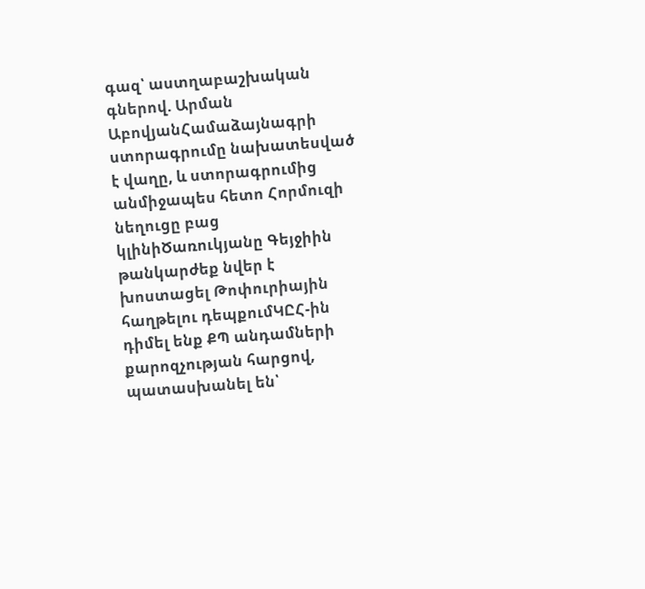գազ՝ աստղաբաշխական գներով. Արման ԱբովյանՀամաձայնագրի ստորագրումը նախատեսված է վաղը, և ստորագրումից անմիջապես հետո Հորմուզի նեղուցը բաց կլինիԾառուկյանը Գեյջիին թանկարժեք նվեր է խոստացել Թոփուրիային հաղթելու դեպքումԿԸՀ-ին դիմել ենք ՔՊ անդամների քարոզչության հարցով, պատասխանել են՝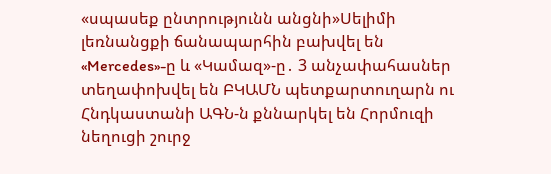«սպասեք ընտրությունն անցնի»Սելիմի լեռնանցքի ճանապարհին բախվել են «Mercedes»-ը և «Կամազ»-ը․ 3 անչափահասներ տեղափոխվել են ԲԿԱՄՆ պետքարտուղարն ու Հնդկաստանի ԱԳՆ-ն քննարկել են Հորմուզի նեղուցի շուրջ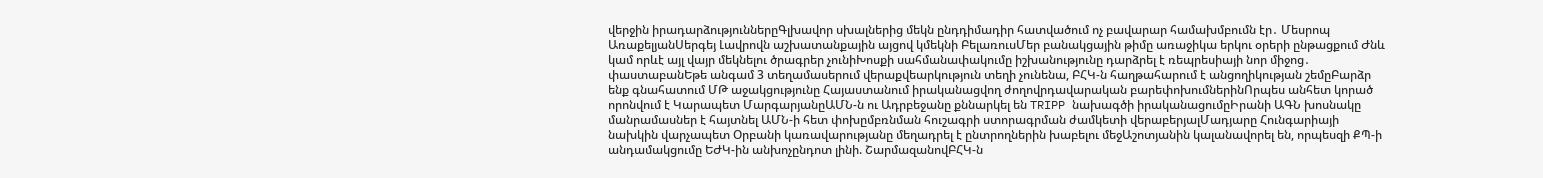վերջին իրադարձություններըԳլխավոր սխալներից մեկն ընդդիմադիր հատվածում ոչ բավարար համախմբումն էր․ Մեսրոպ ԱռաքելյանՍերգեյ Լավրովն աշխատանքային այցով կմեկնի ԲելառուսՄեր բանակցային թիմը առաջիկա երկու օրերի ընթացքում Ժնև կամ որևէ այլ վայր մեկնելու ծրագրեր չունիԽոսքի սահմանափակումը իշխանությունը դարձրել է ռեպրեսիայի նոր միջոց․ փաստաբանԵթե անգամ 3 տեղամասերում վերաքվեարկություն տեղի չունենա, ԲՀԿ-ն հաղթահարում է անցողիկության շեմըԲարձր ենք գնահատում ՄԹ աջակցությունը Հայաստանում իրականացվող ժողովրդավարական բարեփոխումներինՈրպես անհետ կորած որոնվում է Կարապետ ՄարգարյանըԱՄՆ-ն ու Ադրբեջանը քննարկել են TRIPP նախագծի իրականացումըԻրանի ԱԳՆ խոսնակը մանրամասներ է հայտնել ԱՄՆ-ի հետ փոխըմբռնման հուշագրի ստորագրման ժամկետի վերաբերյալՄադյարը Հունգարիայի նախկին վարչապետ Օրբանի կառավարությանը մեղադրել է ընտրողներին խաբելու մեջԱշոտյանին կալանավորել են, որպեսզի ՔՊ-ի անդամակցումը ԵԺԿ-ին անխոչընդոտ լինի. ՇարմազանովԲՀԿ-ն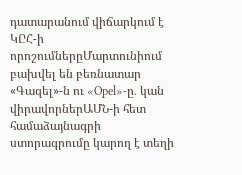դատարանում վիճարկում է ԿԸՀ-ի որոշումներըՄարտունիում բախվել են բեռնատար «Գազել»-ն ու «Opel»-ը․ կան վիրավորներԱՄՆ-ի հետ համաձայնագրի ստորագրումը կարող է տեղի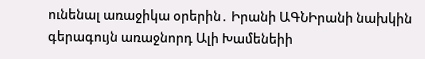ունենալ առաջիկա օրերին․ Իրանի ԱԳՆԻրանի նախկին գերագույն առաջնորդ Ալի Խամենեիի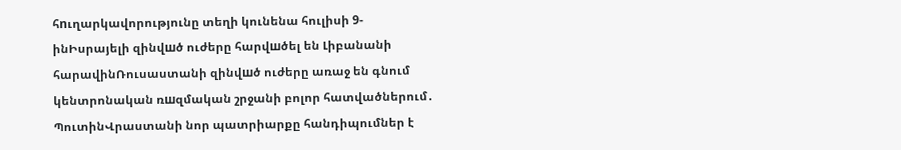հnւղարկավորությունը տեղի կունենա հուլիսի 9-ինԻսրայելի զինվшծ ուժերը հարվшծել են Լիբանանի հարավինՌուսաստանի զինվшծ ուժերը առաջ են գնում կենտրոնական ռшզմական շրջանի բոլոր հատվածներում․ ՊուտինՎրաստանի նոր պատրիարքը հանդիպումներ է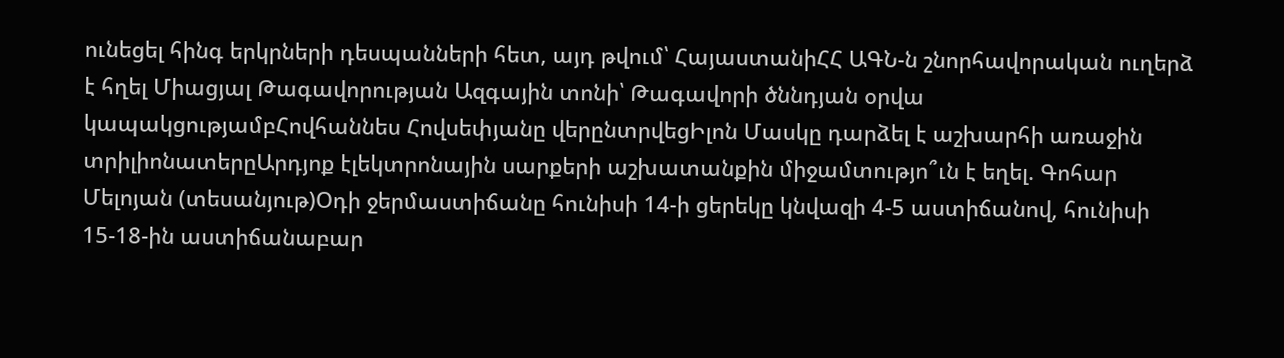ունեցել հինգ երկրների դեսպանների հետ, այդ թվում՝ ՀայաստանիՀՀ ԱԳՆ-ն շնորհավորական ուղերձ է հղել Միացյալ Թագավորության Ազգային տոնի՝ Թագավորի ծննդյան օրվա կապակցությամբՀովհաննես Հովսեփյանը վերընտրվեցԻլոն Մասկը դարձել է աշխարհի առաջին տրիլիոնատերըԱրդյոք էլեկտրոնային սարքերի աշխատանքին միջամտությո՞ւն է եղել. Գոհար Մելոյան (տեսանյութ)Օդի ջերմաստիճանը հունիսի 14-ի ցերեկը կնվազի 4-5 աստիճանով, հունիսի 15-18-ին աստիճանաբար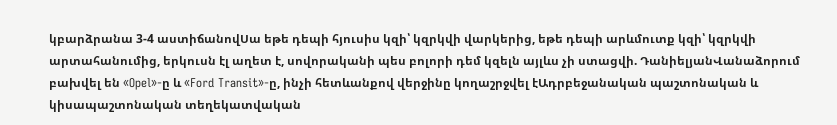կբարձրանա 3-4 աստիճանովՍա եթե դեպի հյուսիս կզի՝ կզրկվի վարկերից, եթե դեպի արևմուտք կզի՝ կզրկվի արտահանումից, երկուսն էլ աղետ է, սովորականի պես բոլորի դեմ կզելն այլևս չի ստացվի. ԴանիելյանՎանաձորում բախվել են «Opel»-ը և «Ford Transit»-ը, ինչի հետևանքով վերջինը կողաշրջվել էԱդրբեջանական պաշտոնական և կիսապաշտոնական տեղեկատվական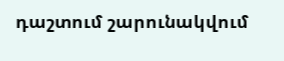դաշտում շարունակվում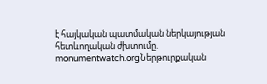է հայկական պատմական ներկայության հետևողական ժխտումը. monumentwatch.orgՆերթուրքական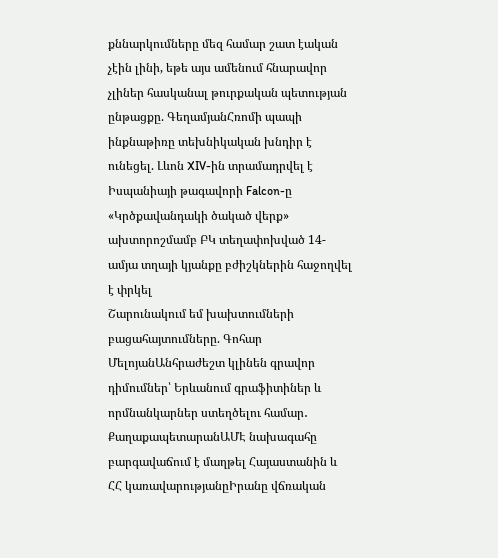քննարկումները մեզ համար շատ էական չէին լինի, եթե այս ամենում հնարավոր չլիներ հասկանալ թուրքական պետության ընթացքը. ԳեղամյանՀռոմի պապի ինքնաթիռը տեխնիկական խնդիր է ունեցել. Լևոն XIV-ին տրամադրվել է Իսպանիայի թագավորի Falcon-ը
«Կրծքավանդակի ծակած վերք» ախտորոշմամբ ԲԿ տեղափոխված 14-ամյա տղայի կյանքը բժիշկներին հաջողվել է փրկել
Շարունակում եմ խախտումների բացահայտումները. Գոհար ՄելոյանԱնհրաժեշտ կլինեն գրավոր դիմումներ՝ Երևանում գրաֆիտիներ և որմնանկարներ ստեղծելու համար․ ՔաղաքապետարանԱՄԷ նախագահը բարգավաճում է մաղթել Հայաստանին և ՀՀ կառավարությանըԻրանը վճռական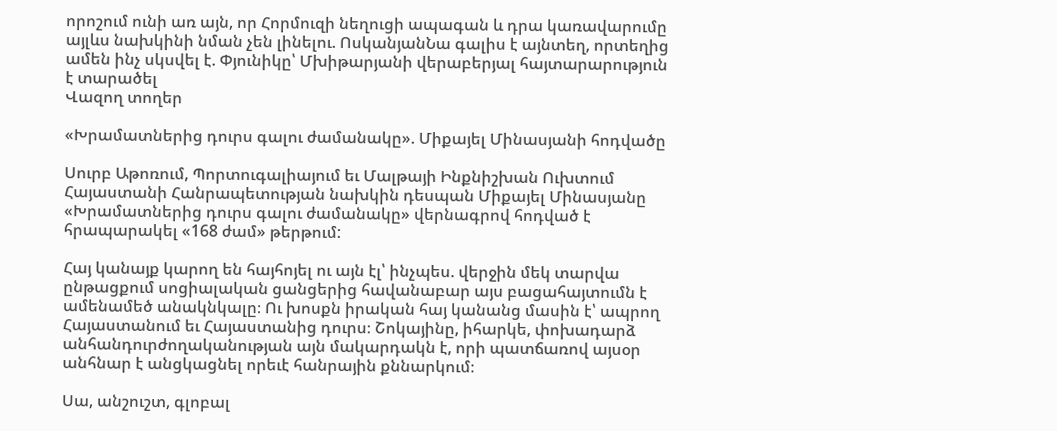որոշում ունի առ այն, որ Հորմուզի նեղուցի ապագան և դրա կառավարումը այլևս նախկինի նման չեն լինելու. ՈսկանյանՆա գալիս է այնտեղ, որտեղից ամեն ինչ սկսվել է. Փյունիկը՝ Մխիթարյանի վերաբերյալ հայտարարություն է տարածել
Վազող տողեր

«Խրամատներից դուրս գալու ժամանակը». Միքայել Մինասյանի հոդվածը

Սուրբ Աթոռում, Պորտուգալիայում եւ Մալթայի Ինքնիշխան Ուխտում Հայաստանի Հանրապետության նախկին դեսպան Միքայել Մինասյանը «Խրամատներից դուրս գալու ժամանակը» վերնագրով հոդված է հրապարակել «168 ժամ» թերթում:

Հայ կանայք կարող են հայհոյել ու այն էլ՝ ինչպես. վերջին մեկ տարվա ընթացքում սոցիալական ցանցերից հավանաբար այս բացահայտումն է ամենամեծ անակնկալը։ Ու խոսքն իրական հայ կանանց մասին է՝ ապրող Հայաստանում եւ Հայաստանից դուրս։ Շոկայինը, իհարկե, փոխադարձ անհանդուրժողականության այն մակարդակն է, որի պատճառով այսօր անհնար է անցկացնել որեւէ հանրային քննարկում։

Սա, անշուշտ, գլոբալ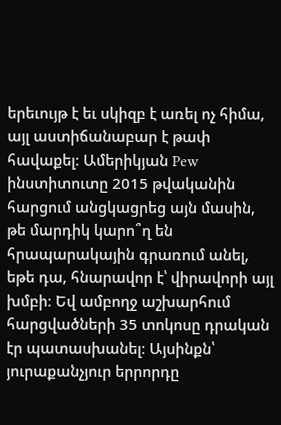երեւույթ է եւ սկիզբ է առել ոչ հիմա, այլ աստիճանաբար է թափ հավաքել։ Ամերիկյան Pew ինստիտուտը 2015 թվականին հարցում անցկացրեց այն մասին, թե մարդիկ կարո՞ղ են հրապարակային գրառում անել, եթե դա, հնարավոր է՝ վիրավորի այլ խմբի։ Եվ ամբողջ աշխարհում հարցվածների 35 տոկոսը դրական էր պատասխանել։ Այսինքն՝ յուրաքանչյուր երրորդը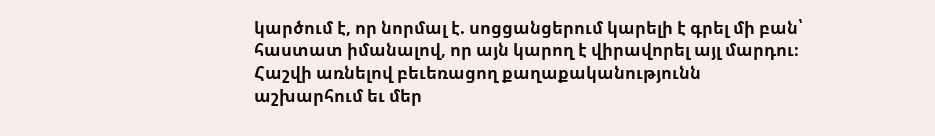կարծում է, որ նորմալ է. սոցցանցերում կարելի է գրել մի բան՝ հաստատ իմանալով, որ այն կարող է վիրավորել այլ մարդու։ Հաշվի առնելով բեւեռացող քաղաքականությունն աշխարհում եւ մեր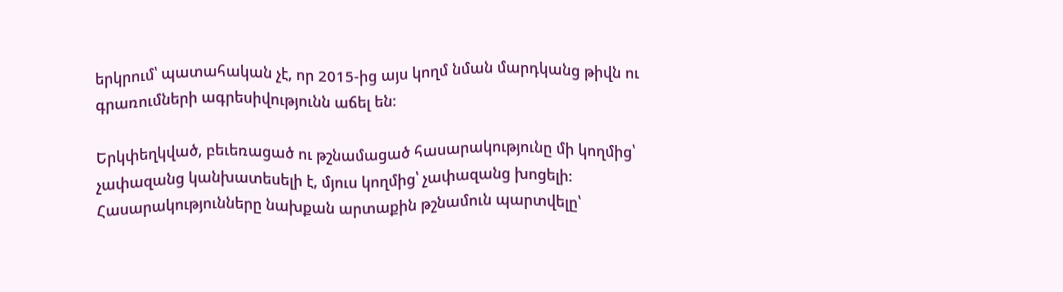երկրում՝ պատահական չէ, որ 2015-ից այս կողմ նման մարդկանց թիվն ու գրառումների ագրեսիվությունն աճել են։

Երկփեղկված, բեւեռացած ու թշնամացած հասարակությունը մի կողմից՝ չափազանց կանխատեսելի է, մյուս կողմից՝ չափազանց խոցելի։ Հասարակությունները նախքան արտաքին թշնամուն պարտվելը՝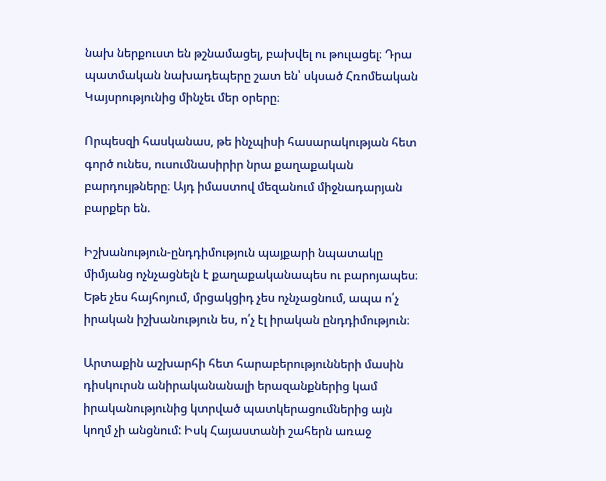նախ ներքուստ են թշնամացել, բախվել ու թուլացել։ Դրա պատմական նախադեպերը շատ են՝ սկսած Հռոմեական Կայսրությունից մինչեւ մեր օրերը։

Որպեսզի հասկանաս, թե ինչպիսի հասարակության հետ գործ ունես, ուսումնասիրիր նրա քաղաքական բարդույթները։ Այդ իմաստով մեզանում միջնադարյան բարքեր են.

Իշխանություն-ընդդիմություն պայքարի նպատակը միմյանց ոչնչացնելն է քաղաքականապես ու բարոյապես։ Եթե չես հայհոյում, մրցակցիդ չես ոչնչացնում, ապա ո՛չ իրական իշխանություն ես, ո՛չ էլ իրական ընդդիմություն։

Արտաքին աշխարհի հետ հարաբերությունների մասին դիսկուրսն անիրականանալի երազանքներից կամ իրականությունից կտրված պատկերացումներից այն կողմ չի անցնում: Իսկ Հայաստանի շահերն առաջ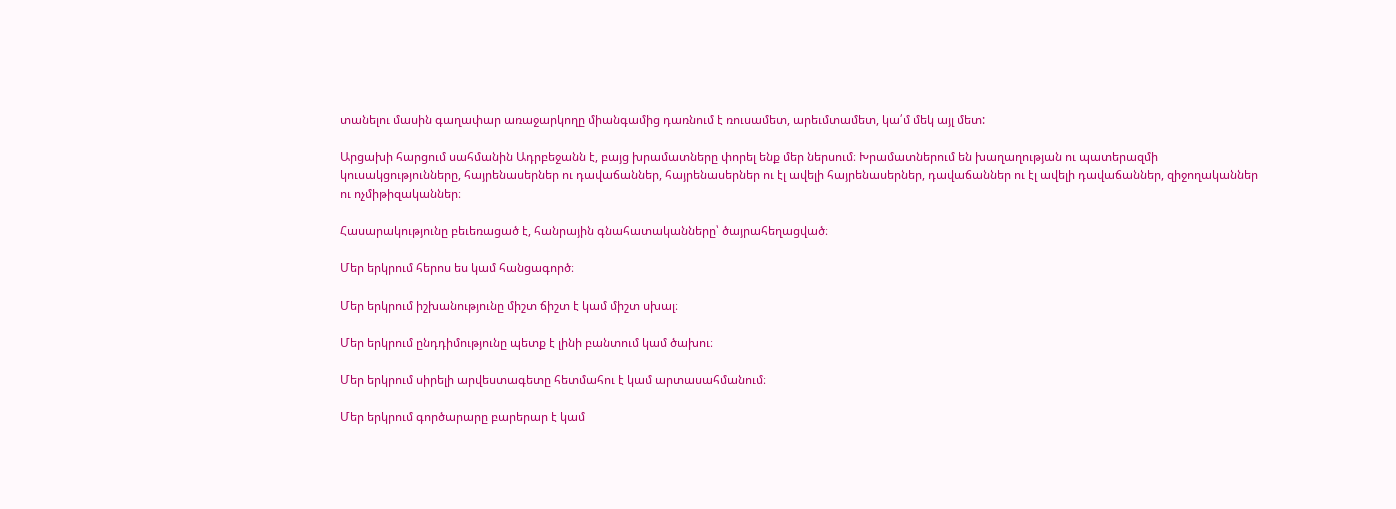տանելու մասին գաղափար առաջարկողը միանգամից դառնում է ռուսամետ, արեւմտամետ, կա՛մ մեկ այլ մետ:

Արցախի հարցում սահմանին Ադրբեջանն է, բայց խրամատները փորել ենք մեր ներսում։ Խրամատներում են խաղաղության ու պատերազմի կուսակցությունները, հայրենասերներ ու դավաճաններ, հայրենասերներ ու էլ ավելի հայրենասերներ, դավաճաններ ու էլ ավելի դավաճաններ, զիջողականներ ու ոչմիթիզականներ։

Հասարակությունը բեւեռացած է, հանրային գնահատականները՝ ծայրահեղացված։

Մեր երկրում հերոս ես կամ հանցագործ։

Մեր երկրում իշխանությունը միշտ ճիշտ է կամ միշտ սխալ։

Մեր երկրում ընդդիմությունը պետք է լինի բանտում կամ ծախու։

Մեր երկրում սիրելի արվեստագետը հետմահու է կամ արտասահմանում։

Մեր երկրում գործարարը բարերար է կամ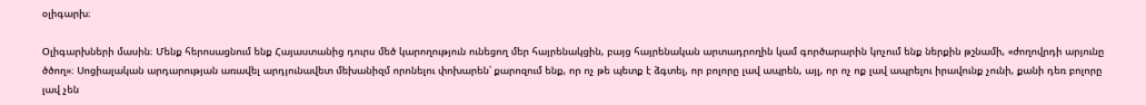օլիգարխ։

Օլիգարխների մասին։ Մենք հերոսացնում ենք Հայաստանից դուրս մեծ կարողություն ունեցող մեր հայրենակցին, բայց հայրենական արտադրողին կամ գործարարին կոչում ենք ներքին թշնամի, «ժողովրդի արյունը ծծող»։ Սոցիալական արդարության առավել արդյունավետ մեխանիզմ որոնելու փոխարեն՝ քարոզում ենք, որ ոչ թե պետք է ձգտել, որ բոլորը լավ ապրեն, այլ, որ ոչ ոք լավ ապրելու իրավունք չունի, քանի դեռ բոլորը լավ չեն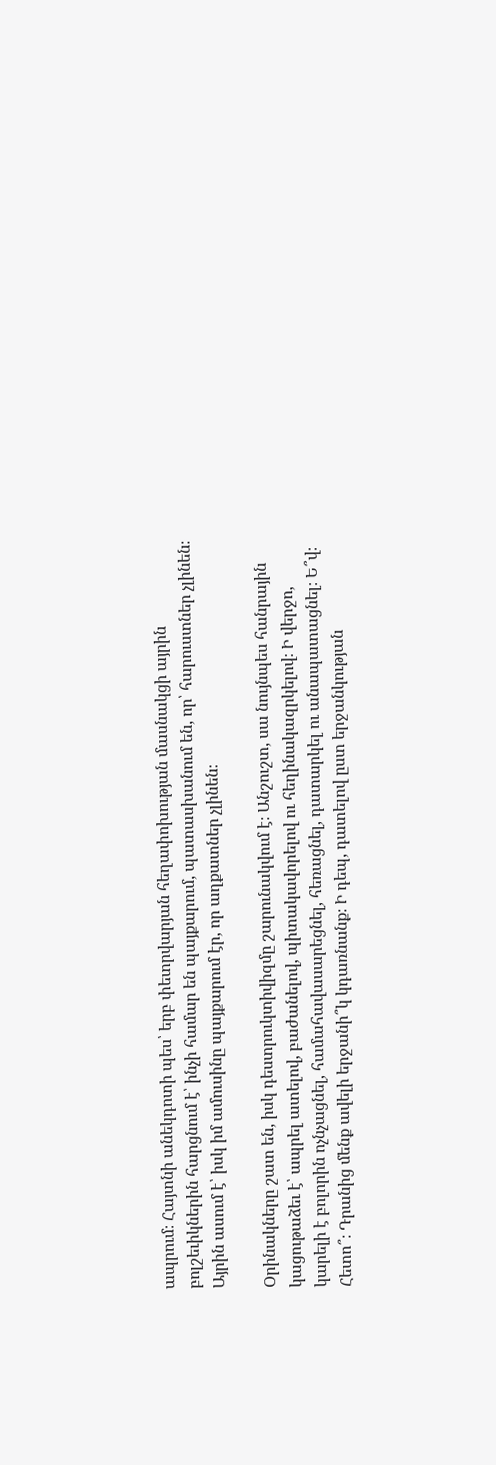ապրում։ Հայտնի անեկդոտի պես՝ երբ փետրվարյան հեղափոխության մասնակցի այրին բոլշեւիկներին հարցնում է՝ ինչի համար են պայքարում, պատասխանում են, որ՝ հարուստներ չլինեն։ Այրին ասում է՝ իսկ իմ ամուսինը պայքարում էր, որ աղքատներ չլինեն։

Օրինակները շատ են, իսկ դեստրուկտիվիզմը շարունակվում է։ Անշուշտ, սա նույնպես հանրային կացութաձեւ է՝ ապրել ատելով, բաժանելով, պիտակավորելով ու հեղինակազրկելով։ Ի վերջո, կարելի է բոլորին ոչնչացնել, համահավասարեցնել, հեռացնել, դատարկել ու անապատացնել։ Ե՞վ։ Հետո՞։ Դրանից մենք ավելի երջանի՞կ կդառնանք։ Ի դեպ, դատելով ըստ երջանկության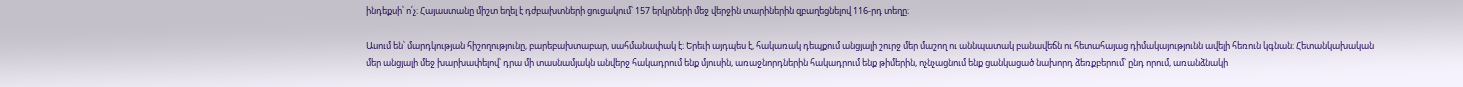ինդեքսի՝ ո՛չ։ Հայաստանը միշտ եղել է դժբախտների ցուցակում՝ 157 երկրների մեջ վերջին տարիներին զբաղեցնելով 116-րդ տեղը։

Ասում են՝ մարդկության հիշողությունը, բարեբախտաբար, սահմանափակ է։ Երեւի այդպես է, հակառակ դեպքում անցյալի շուրջ մեր մաշող ու աննպատակ բանավեճն ու հետահայաց դիմակայությունն ավելի հեռուն կգնան։ Հետանկախական մեր անցյալի մեջ խարխափելով՝ դրա մի տասնամյակն անվերջ հակադրում ենք մյուսին, առաջնորդներին հակադրում ենք թիմերին, ոչնչացնում ենք ցանկացած նախորդ ձեռքբերում՝ ընդ որում, առանձնակի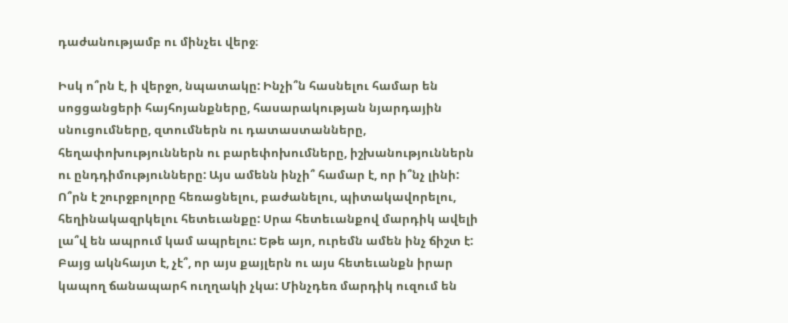դաժանությամբ ու մինչեւ վերջ։

Իսկ ո՞րն է, ի վերջո, նպատակը: Ինչի՞ն հասնելու համար են սոցցանցերի հայհոյանքները, հասարակության նյարդային սնուցումները, զտումներն ու դատաստանները, հեղափոխություններն ու բարեփոխումները, իշխանություններն ու ընդդիմությունները: Այս ամենն ինչի՞ համար է, որ ի՞նչ լինի: Ո՞րն է շուրջբոլորը հեռացնելու, բաժանելու, պիտակավորելու, հեղինակազրկելու հետեւանքը: Սրա հետեւանքով մարդիկ ավելի լա՞վ են ապրում կամ ապրելու: Եթե այո, ուրեմն ամեն ինչ ճիշտ է: Բայց ակնհայտ է, չէ՞, որ այս քայլերն ու այս հետեւանքն իրար կապող ճանապարհ ուղղակի չկա: Մինչդեռ մարդիկ ուզում են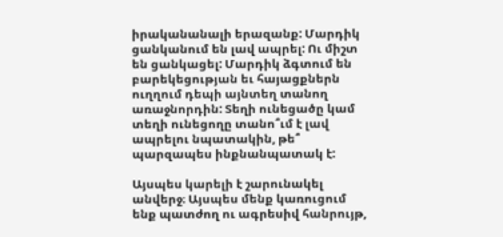իրականանալի երազանք: Մարդիկ ցանկանում են լավ ապրել: Ու միշտ են ցանկացել: Մարդիկ ձգտում են բարեկեցության եւ հայացքներն ուղղում դեպի այնտեղ տանող առաջնորդին: Տեղի ունեցածը կամ տեղի ունեցողը տանո՞ւմ է լավ ապրելու նպատակին, թե՞ պարզապես ինքնանպատակ է:

Այսպես կարելի է շարունակել անվերջ։ Այսպես մենք կառուցում ենք պատժող ու ագրեսիվ հանրույթ,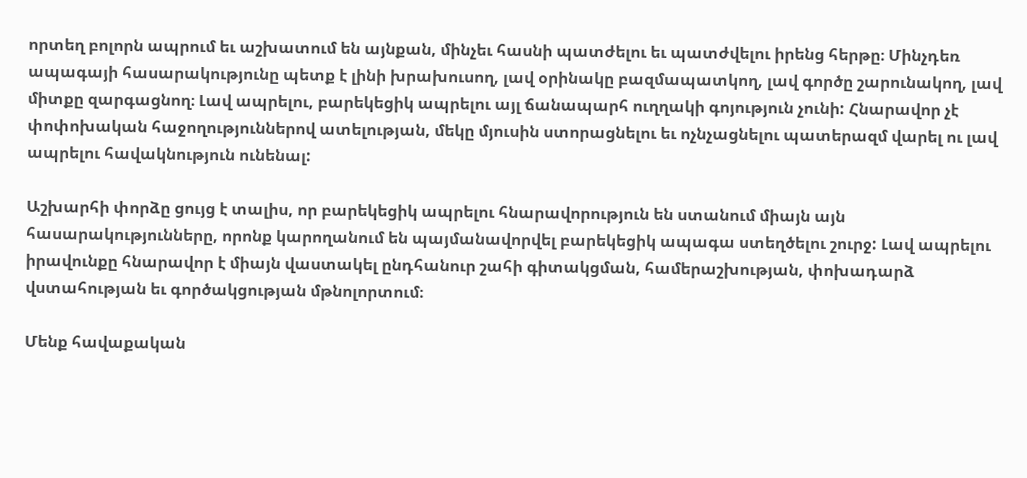որտեղ բոլորն ապրում եւ աշխատում են այնքան, մինչեւ հասնի պատժելու եւ պատժվելու իրենց հերթը։ Մինչդեռ ապագայի հասարակությունը պետք է լինի խրախուսող, լավ օրինակը բազմապատկող, լավ գործը շարունակող, լավ միտքը զարգացնող։ Լավ ապրելու, բարեկեցիկ ապրելու այլ ճանապարհ ուղղակի գոյություն չունի: Հնարավոր չէ փոփոխական հաջողություններով ատելության, մեկը մյուսին ստորացնելու եւ ոչնչացնելու պատերազմ վարել ու լավ ապրելու հավակնություն ունենալ:

Աշխարհի փորձը ցույց է տալիս, որ բարեկեցիկ ապրելու հնարավորություն են ստանում միայն այն հասարակությունները, որոնք կարողանում են պայմանավորվել բարեկեցիկ ապագա ստեղծելու շուրջ: Լավ ապրելու իրավունքը հնարավոր է միայն վաստակել ընդհանուր շահի գիտակցման, համերաշխության, փոխադարձ վստահության եւ գործակցության մթնոլորտում։

Մենք հավաքական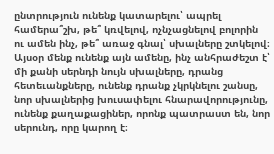ընտրություն ունենք կատարելու՝ ապրել համերա՞շխ, թե՞ կռվելով, ոչնչացնելով բոլորին ու ամեն ինչ, թե՞ առաջ գնալ՝ սխալները շտկելով։ Այսօր մենք ունենք այն ամենը, ինչ անհրաժեշտ է՝ մի քանի սերնդի նույն սխալները, դրանց հետեւանքները, ունենք դրանք չկրկնելու շանսը, նոր սխալներից խուսափելու հնարավորությունը, ունենք քաղաքացիներ, որոնք պատրաստ են, նոր սերունդ, որը կարող է։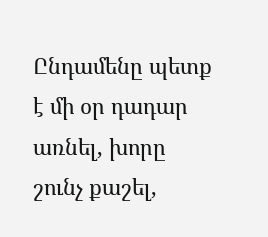Ընդամենը պետք է մի օր դադար առնել, խորը շունչ քաշել,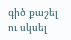գիծ քաշել ու սկսել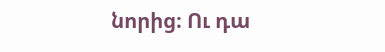նորից։ Ու դա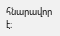հնարավոր է։